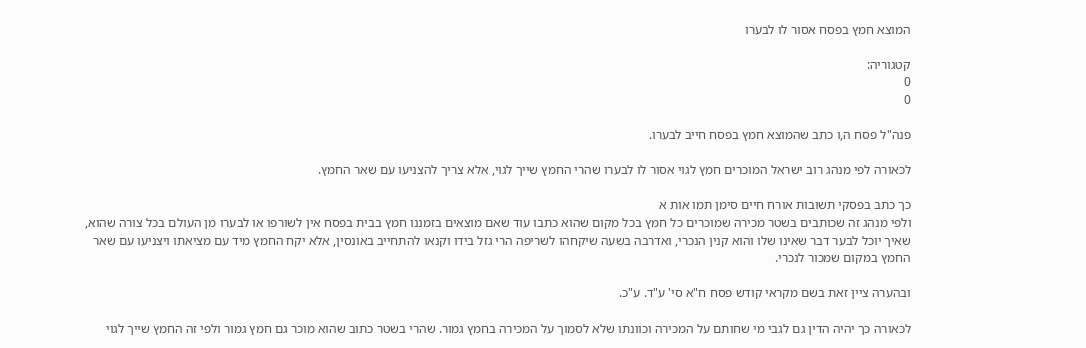המוצא חמץ בפסח אסור לו לבערו

קטגוריה:
0
0

פנה"ל פסח ה,ו כתב שהמוצא חמץ בפסח חייב לבערו.

לכאורה לפי מנהג רוב ישראל המוכרים חמץ לגוי אסור לו לבערו שהרי החמץ שייך לגוי, אלא צריך להצניעו עם שאר החמץ.

כך כתב בפסקי תשובות אורח חיים סימן תמו אות א
ולפי מנהג זה שכותבים בשטר מכירה שמוכרים כל חמץ בכל מקום שהוא כתבו עוד שאם מוצאים בזמננו חמץ בבית בפסח אין לשורפו או לבערו מן העולם בכל צורה שהוא, שאיך יוכל לבער דבר שאינו שלו והוא קנין הנכרי, ואדרבה בשעה שיקחהו לשריפה הרי גזל בידו וקנאו להתחייב באונסין, אלא יקח החמץ מיד עם מציאתו ויצניעו עם שאר החמץ במקום שמכור לנכרי.

ובהערה ציין זאת בשם מקראי קודש פסח ח"א סי' ע"ד. ע"כ.

לכאורה כך יהיה הדין גם לגבי מי שחותם על המכירה וכוונתו שלא לסמוך על המכירה בחמץ גמור. שהרי בשטר כתוב שהוא מוכר גם חמץ גמור ולפי זה החמץ שייך לגוי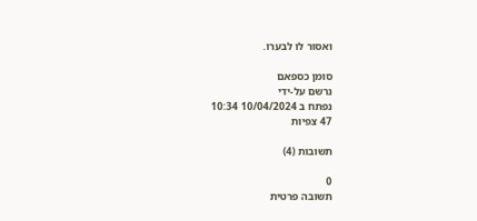ואסור לו לבערו.

סומן כספאם
נרשם על-ידי
נפתח ב 10/04/2024 10:34
47 צפיות

תשובות (4)

0
תשובה פרטית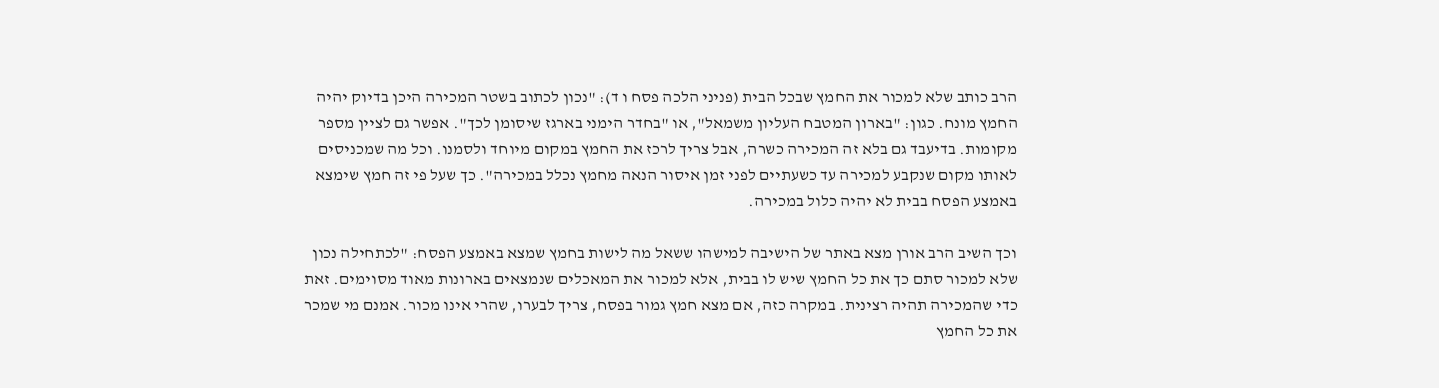הרב כותב שלא למכור את החמץ שבכל הבית (פניני הלכה פסח ו ד): "נכון לכתוב בשטר המכירה היכן בדיוק יהיה החמץ מונח. כגון: "בארון המטבח העליון משמאל", או "בחדר הימני בארגז שיסומן לכך". אפשר גם לציין מספר מקומות. בדיעבד גם בלא זה המכירה כשרה, אבל צריך לרכז את החמץ במקום מיוחד ולסמנו. וכל מה שמכניסים לאותו מקום שנקבע למכירה עד כשעתיים לפני זמן איסור הנאה מחמץ נכלל במכירה". כך שעל פי זה חמץ שימצא באמצע הפסח בבית לא יהיה כלול במכירה.

וכך השיב הרב אורן מצא באתר של הישיבה למישהו ששאל מה לישות בחמץ שמצא באמצע הפסח: "לכתחילה נכון שלא למכור סתם כך את כל החמץ שיש לו בבית, אלא למכור את המאכלים שנמצאים בארונות מאוד מסוימים. זאת כדי שהמכירה תהיה רצינית. במקרה כזה, אם מצא חמץ גמור בפסח, צריך לבערו, שהרי אינו מכור. אמנם מי שמכר את כל החמץ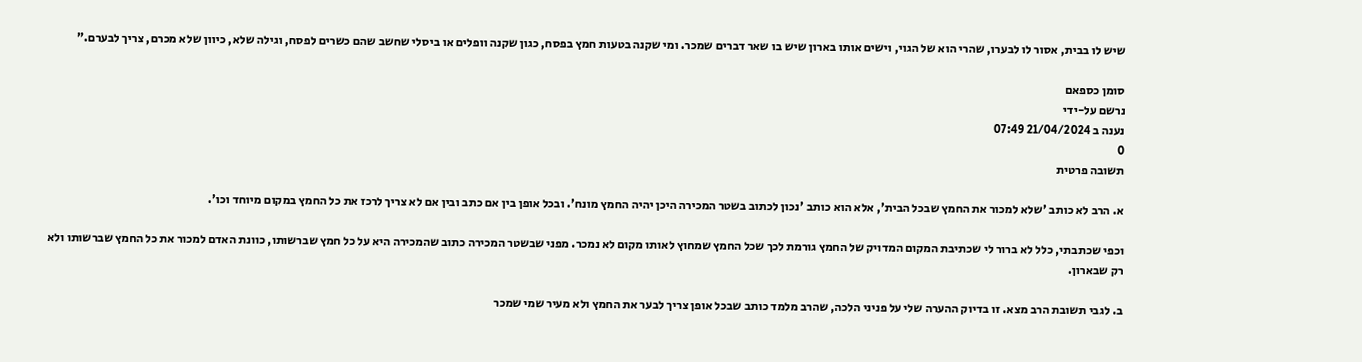שיש לו בבית, אסור לו לבערו, שהרי הוא של הגוי, וישים אותו בארון שיש בו שאר דברים שמכר. ומי שקנה בטעות חמץ בפסח, כגון שקנה וופלים או ביסלי שחשב שהם כשרים לפסח, וגילה שלא, כיוון שלא מכרם, צריך לבערם."

סומן כספאם
נרשם על-ידי
נענה ב 21/04/2024 07:49
0
תשובה פרטית

א. הרב לא כותב 'שלא למכור את החמץ שבכל הבית', אלא הוא כותב 'נכון לכתוב בשטר המכירה היכן יהיה החמץ מונח'. ובכל אופן בין אם כתב ובין אם לא צריך לרכז את כל החמץ במקום מיוחד וכו'.

וכפי שכתבתי, כלל לא ברור לי שכתיבת המקום המדויק של החמץ גורמת לכך שכל החמץ שמחוץ לאותו מקום לא נמכר. מפני שבשטר המכירה כתוב שהמכירה היא על כל חמץ שברשותו, כוונת האדם למכור את כל החמץ שברשותו ולא רק שבארון.

ב. לגבי תשובת הרב מצא. זו בדיוק ההערה שלי על פניני הלכה, שהרב מלמד כותב שבכל אופן צריך לבער את החמץ ולא מעיר שמי שמכר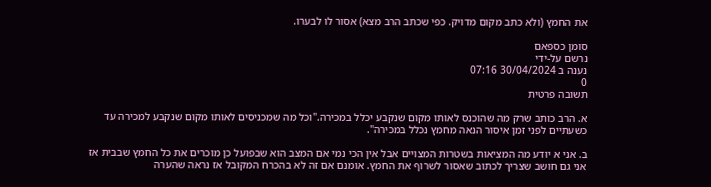את החמץ (ולא כתב מקום מדויק. כפי שכתב הרב מצא) אסור לו לבערו.

סומן כספאם
נרשם על-ידי
נענה ב 30/04/2024 07:16
0
תשובה פרטית

א. הרב כותב שרק מה שהוכנס לאותו מקום שנקבע יכלל במכירה."וכל מה שמכניסים לאותו מקום שנקבע למכירה עד כשעתיים לפני זמן איסור הנאה מחמץ נכלל במכירה".

ב. אני א יודע מה המציאות בשטרות המצויים אבל אין הכי נמי אם המצב הוא שבפועל כן מוכרים את כל החמץ שבבית אז אני גם חושב שצריך לכתוב שאסור לשרוף את החמץ. אומנם אם זה לא בהכרח המקובל אז נראה שהערה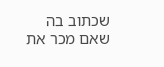שכתוב בה שאם מכר את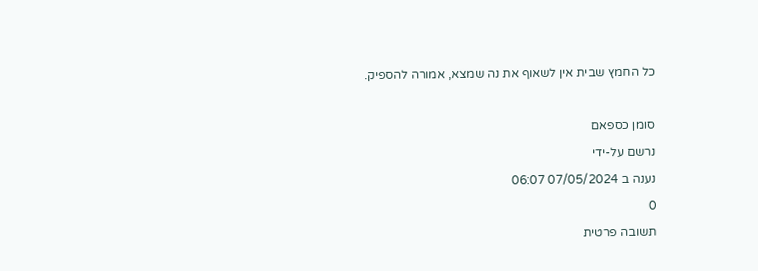כל החמץ שבית אין לשאוף את נה שמצא, אמורה להספיק.

סומן כספאם
נרשם על-ידי
נענה ב 07/05/2024 06:07
0
תשובה פרטית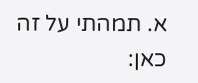א. תמהתי על זה כאן: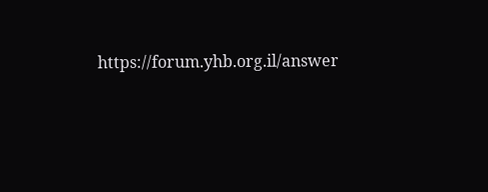https://forum.yhb.org.il/answer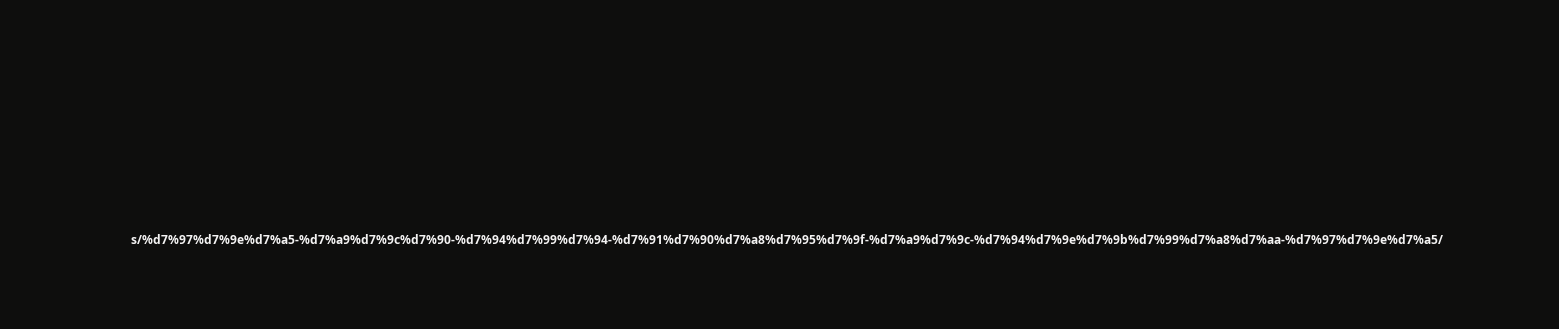s/%d7%97%d7%9e%d7%a5-%d7%a9%d7%9c%d7%90-%d7%94%d7%99%d7%94-%d7%91%d7%90%d7%a8%d7%95%d7%9f-%d7%a9%d7%9c-%d7%94%d7%9e%d7%9b%d7%99%d7%a8%d7%aa-%d7%97%d7%9e%d7%a5/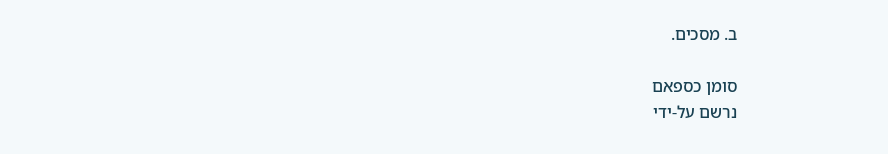ב. מסכים.

סומן כספאם
נרשם על-ידי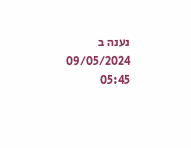נענה ב 09/05/2024 05:45